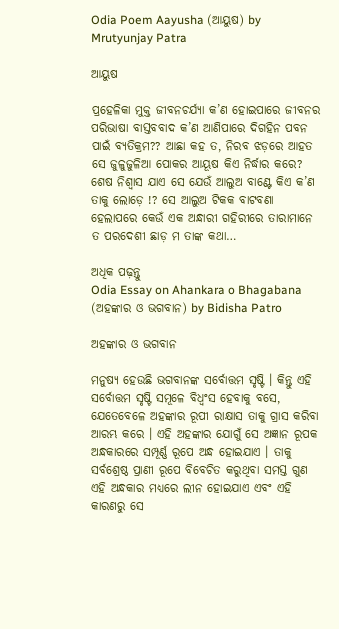Odia Poem Aayusha (ଆୟୁଷ) by Mrutyunjay Patra

ଆୟୁଷ

ପ୍ରହେଳିକା ମୁକ୍ତ ଜୀବନଚର୍ଯ୍ୟା କ’ଣ ହୋଇପାରେ ଜୀବନର ପରିଭାଷା ବାସ୍ତବବାଦ କ’ଣ ଆଣିପାରେ ଦିଗହିନ ପବନ ପାଇଁ ବ୍ୟତିକ୍ରମ?? ଆଛା କହ ତ, ନିରବ ଝଡ଼ରେ ଆହତ ସେ ଜୁଳୁଜୁଳିଆ ପୋକର ଆୟୂଷ କିଏ ନିର୍ଦ୍ଧାର କରେ? ଶେଷ ନିଶ୍ୱାସ ଯାଏ ସେ ଯେଉଁ ଆଲୁଅ ବାଣ୍ଟେ କିଏ କ’ଣ ତାକୁ ଲୋଡ଼େ !? ସେ ଆଲୁଅ ଟିକକ ବାଟବଣା ହେଲାପରେ କେଉଁ ଏକ ଅନ୍ଧାରୀ ଗହିରୀରେ ତାରାମାନେ ତ ପରଦେଶୀ ଛାଡ଼ ମ ତାଙ୍କ କଥା…

ଅଧିକ ପଢ଼ନ୍ତୁ
Odia Essay on Ahankara o Bhagabana (ଅହଙ୍କାର ଓ ଭଗବାନ) by Bidisha Patro

ଅହଙ୍କାର ଓ ଭଗବାନ

ମନୁଷ୍ୟ ହେଉଛି ଭଗବାନଙ୍କ ସର୍ବୋତ୍ତମ ସୃଷ୍ଟି । କିନ୍ତୁ ଏହି ସର୍ବୋତ୍ତମ ସୃଷ୍ଟି ସମୂଳେ ବିଧ୍ୱଂସ ହେବାକୁ ବସେ, ଯେତେବେଳେ ଅହଙ୍କାର ରୂପୀ ରାକ୍ଷାସ ତାକୁ ଗ୍ରାସ କରିବା ଆରମ୍ଭ କରେ । ଏହି ଅହଙ୍କାର ଯୋଗୁଁ ସେ ଅଜ୍ଞାନ ରୂପକ ଅନ୍ଧକାରରେ ସମ୍ପୂର୍ଣ୍ଣ ରୂପେ ଅନ୍ଧ ହୋଇଯାଏ । ତାକୁ ସର୍ବଶ୍ରେଷ୍ଠ ପ୍ରାଣୀ ରୂପେ ବିବେଚିତ କରୁଥିବା ସମସ୍ତ ଗୁଣ ଏହି ଅନ୍ଧକାର ମଧ୍ୟରେ ଲୀନ ହୋଇଯାଏ ଏବଂ ଏହି କାରଣରୁ ସେ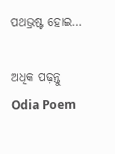ପଥଭ୍ରଷ୍ଟ ହୋଇ…

ଅଧିକ ପଢ଼ନ୍ତୁ
Odia Poem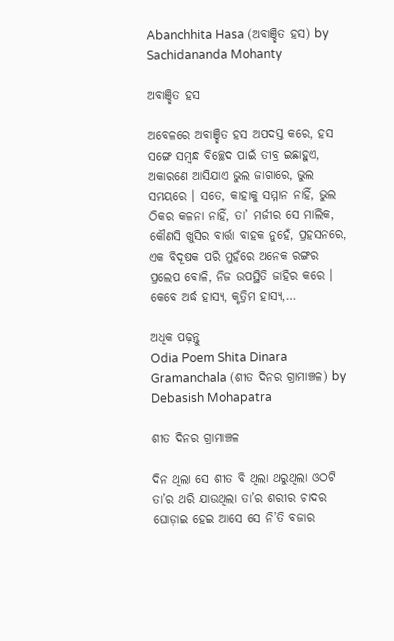Abanchhita Hasa (ଅବାଞ୍ଛିତ ହସ) by Sachidananda Mohanty

ଅବାଞ୍ଛିତ ହସ

ଅବେଳରେ ଅବାଞ୍ଛିତ ହସ ଅପଦସ୍ତ କରେ, ହସ ସଙ୍ଗେ ସମ୍ବନ୍ଧ ବିଚ୍ଛେଦ ପାଇଁ ତୀବ୍ର ଇଛାହୁଏ, ଅକାରଣେ ଆସିଯାଏ ଭୁଲ ଜାଗାରେ, ଭୁଲ ସମୟରେ । ସତେ, କାହାକୁ ସମ୍ମାନ ନାହିଁ, ଭୁଲ ଠିକର କଳନା ନାହିଁ, ତା’ ମର୍ଜୀର ସେ ମାଲିକ, କୌଣସି ଖୁସିର ବାର୍ତ୍ତା ବାହକ ନୁହେଁ, ପ୍ରହସନରେ, ଏକ ବିଦୂଷକ ପରି ମୁହଁରେ ଅନେକ ରଙ୍ଗର ପ୍ରଲେପ ବୋଳି, ନିଜ ଉପସ୍ଥିତି ଜାହିର କରେ । କେବେ ଅର୍ଦ୍ଧ ହାସ୍ୟ, କୃତ୍ରିମ ହାସ୍ୟ,…

ଅଧିକ ପଢ଼ନ୍ତୁ
Odia Poem Shita Dinara Gramanchala (ଶୀତ ଦିନର ଗ୍ରାମାଞ୍ଚଳ) by Debasish Mohapatra

ଶୀତ ଦିନର ଗ୍ରାମାଞ୍ଚଳ

ଦିନ ଥିଲା ସେ ଶୀତ ବି ଥିଲା ଥରୁଥିଲା ଓଠଟି ତା’ର ଥରି ଯାଉଥିଲା ତା’ର ଶରୀର ଚାଦର ଘୋଡ଼ାଇ ହେଇ ଆସେ ସେ ନି’ତି ବଜାର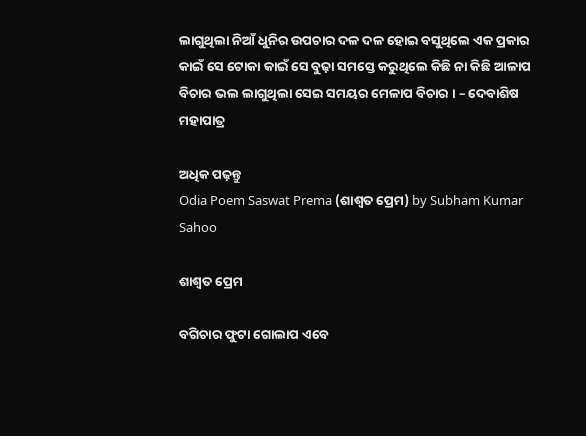ଲାଗୁଥିଲା ନିଆଁ ଧୁନିର ଉପଚାର ଦଳ ଦଳ ହୋଇ ବସୁଥିଲେ ଏକ ପ୍ରକାର କାଇଁ ସେ ଟୋକା କାଇଁ ସେ ବୁଢ଼ା ସମସ୍ତେ କରୁଥିଲେ କିଛି ନା କିଛି ଆଳାପ ବିଚାର ଭଲ ଲାଗୁଥିଲା ସେଇ ସମୟର ମେଳାପ ବିଚାର । – ଦେବାଶିଷ ମହାପାତ୍ର

ଅଧିକ ପଢ଼ନ୍ତୁ
Odia Poem Saswat Prema (ଶାଶ୍ୱତ ପ୍ରେମ) by Subham Kumar Sahoo

ଶାଶ୍ୱତ ପ୍ରେମ

ବଗିଚାର ଫୁଟା ଗୋଲାପ ଏବେ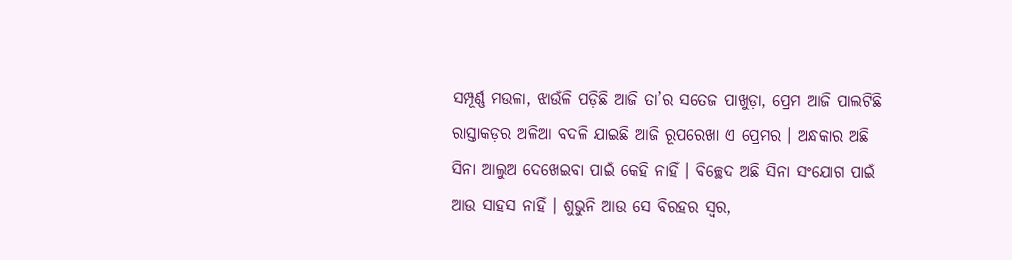ସମ୍ପୂର୍ଣ୍ଣ ମଉଳା, ଝାଉଁଳି ପଡ଼ିଛି ଆଜି ତା’ର ସତେଜ ପାଖୁଡ଼ା, ପ୍ରେମ ଆଜି ପାଲଟିଛି ରାସ୍ତାକଡ଼ର ଅଳିଆ ବଦଳି ଯାଇଛି ଆଜି ରୂପରେଖା ଏ ପ୍ରେମର । ଅନ୍ଧକାର ଅଛି ସିନା ଆଲୁଅ ଦେଖେଇବା ପାଇଁ କେହି ନାହିଁ । ବିଚ୍ଛେଦ ଅଛି ସିନା ସଂଯୋଗ ପାଇଁ ଆଉ ସାହସ ନାହିଁ । ଶୁଭୁନି ଆଉ ସେ ବିରହର ସ୍ୱର,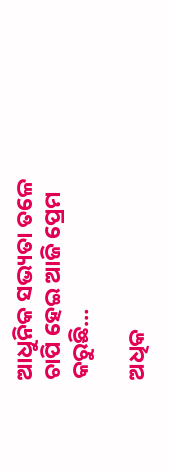ଆଧୁନିକ ସଭ୍ୟତା ତଳେ ଚାପି ହେଇ ଆଜି ପ୍ରେମ କରୁଛି…

ଅଧିକ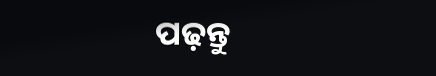ପଢ଼ନ୍ତୁ